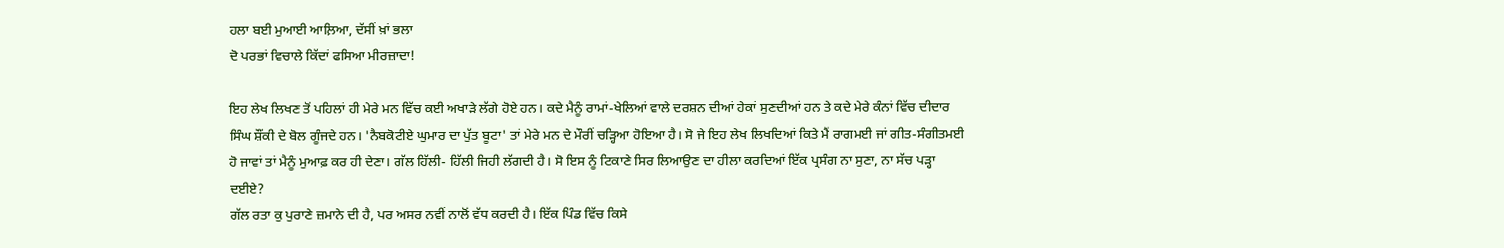ਹਲਾ ਬਈ ਮੁਆਈ ਆਲ਼ਿਆ, ਦੱਸੀਂ ਖ਼ਾਂ ਭਲਾ
ਦੋ ਪਰਭਾਂ ਵਿਚਾਲੇ ਕਿੱਦਾਂ ਫਸਿਆ ਮੀਰਜ਼ਾਦਾ!

ਇਹ ਲੇਖ ਲਿਖਣ ਤੋਂ ਪਹਿਲਾਂ ਹੀ ਮੇਰੇ ਮਨ ਵਿੱਚ ਕਈ ਅਖਾੜੇ ਲੱਗੇ ਹੋਏ ਹਨ। ਕਦੇ ਮੈਨੂੰ ਰਾਮਾਂ-ਖੇਲਿਆਂ ਵਾਲੇ ਦਰਸ਼ਨ ਦੀਆਂ ਹੇਕਾਂ ਸੁਣਦੀਆਂ ਹਨ ਤੇ ਕਦੇ ਮੇਰੇ ਕੰਨਾਂ ਵਿੱਚ ਦੀਦਾਰ ਸਿੰਘ ਸ਼ੌਂਕੀ ਦੇ ਬੋਲ ਗੂੰਜਦੇ ਹਨ। 'ਨੈਬਕੋਟੀਏ ਘੁਮਾਰ ਦਾ ਪੁੱਤ ਬੂਟਾ' ਤਾਂ ਮੇਰੇ ਮਨ ਦੇ ਮੌਰੀਂ ਚੜ੍ਹਿਆ ਹੋਇਆ ਹੈ। ਸੋ ਜੇ ਇਹ ਲੇਖ ਲਿਖਦਿਆਂ ਕਿਤੇ ਮੈਂ ਰਾਗਮਈ ਜਾਂ ਗੀਤ-ਸੰਗੀਤਮਈ ਹੋ ਜਾਵਾਂ ਤਾਂ ਮੈਨੂੰ ਮੁਆਫ਼ ਕਰ ਹੀ ਦੇਣਾ। ਗੱਲ ਹਿੱਲੀ- ਹਿੱਲੀ ਜਿਹੀ ਲੱਗਦੀ ਹੈ। ਸੋ ਇਸ ਨੂੰ ਟਿਕਾਣੇ ਸਿਰ ਲਿਆਉਣ ਦਾ ਹੀਲਾ ਕਰਦਿਆਂ ਇੱਕ ਪ੍ਰਸੰਗ ਨਾ ਸੁਣਾ, ਨਾ ਸੱਚ ਪੜ੍ਹਾ ਦਈਏ?
ਗੱਲ ਰਤਾ ਕੁ ਪੁਰਾਣੇ ਜ਼ਮਾਨੇ ਦੀ ਹੈ, ਪਰ ਅਸਰ ਨਵੀਂ ਨਾਲੋਂ ਵੱਧ ਕਰਦੀ ਹੈ। ਇੱਕ ਪਿੰਡ ਵਿੱਚ ਕਿਸੇ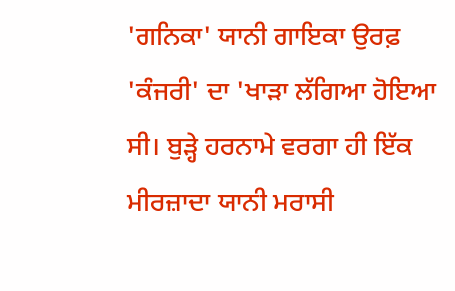'ਗਨਿਕਾ' ਯਾਨੀ ਗਾਇਕਾ ਉਰਫ਼ 'ਕੰਜਰੀ' ਦਾ 'ਖਾੜਾ ਲੱਗਿਆ ਹੋਇਆ ਸੀ। ਬੁੜ੍ਹੇ ਹਰਨਾਮੇ ਵਰਗਾ ਹੀ ਇੱਕ ਮੀਰਜ਼ਾਦਾ ਯਾਨੀ ਮਰਾਸੀ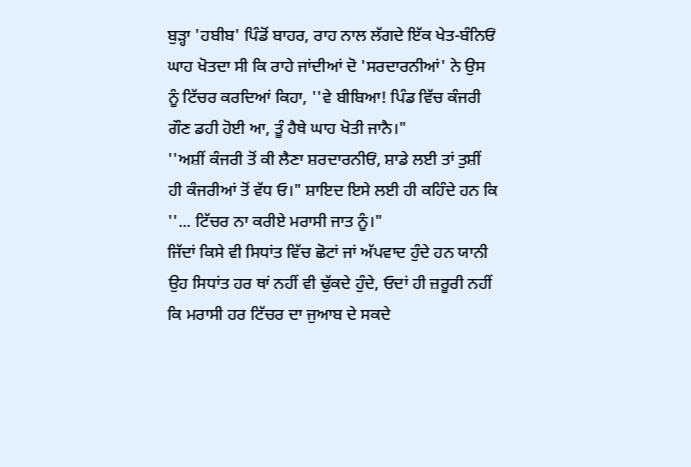ਬੁੜ੍ਹਾ 'ਹਬੀਬ' ਪਿੰਡੋਂ ਬਾਹਰ, ਰਾਹ ਨਾਲ ਲੱਗਦੇ ਇੱਕ ਖੇਤ-ਬੰਨਿਓਂ ਘਾਹ ਖੋਤਦਾ ਸੀ ਕਿ ਰਾਹੇ ਜਾਂਦੀਆਂ ਦੋ 'ਸਰਦਾਰਨੀਆਂ' ਨੇ ਉਸ ਨੂੰ ਟਿੱਚਰ ਕਰਦਿਆਂ ਕਿਹਾ, ''ਵੇ ਬੀਬਿਆ! ਪਿੰਡ ਵਿੱਚ ਕੰਜਰੀ ਗੌਣ ਡਹੀ ਹੋਈ ਆ, ਤੂੰ ਹੈਥੇ ਘਾਹ ਖੋਤੀ ਜਾਨੈ।"
''ਅਸ਼ੀਂ ਕੰਜਰੀ ਤੋਂ ਕੀ ਲੈਣਾ ਸ਼ਰਦਾਰਨੀਓਂ, ਸ਼ਾਡੇ ਲਈ ਤਾਂ ਤੁਸ਼ੀਂ ਹੀ ਕੰਜਰੀਆਂ ਤੋਂ ਵੱਧ ਓ।" ਸ਼ਾਇਦ ਇਸੇ ਲਈ ਹੀ ਕਹਿੰਦੇ ਹਨ ਕਿ ''... ਟਿੱਚਰ ਨਾ ਕਰੀਏ ਮਰਾਸੀ ਜਾਤ ਨੂੰ।"
ਜਿੱਦਾਂ ਕਿਸੇ ਵੀ ਸਿਧਾਂਤ ਵਿੱਚ ਛੋਟਾਂ ਜਾਂ ਅੱਪਵਾਦ ਹੁੰਦੇ ਹਨ ਯਾਨੀ ਉਹ ਸਿਧਾਂਤ ਹਰ ਥਾਂ ਨਹੀਂ ਵੀ ਢੁੱਕਦੇ ਹੁੰਦੇ, ਓਦਾਂ ਹੀ ਜ਼ਰੂਰੀ ਨਹੀਂ ਕਿ ਮਰਾਸੀ ਹਰ ਟਿੱਚਰ ਦਾ ਜੁਆਬ ਦੇ ਸਕਦੇ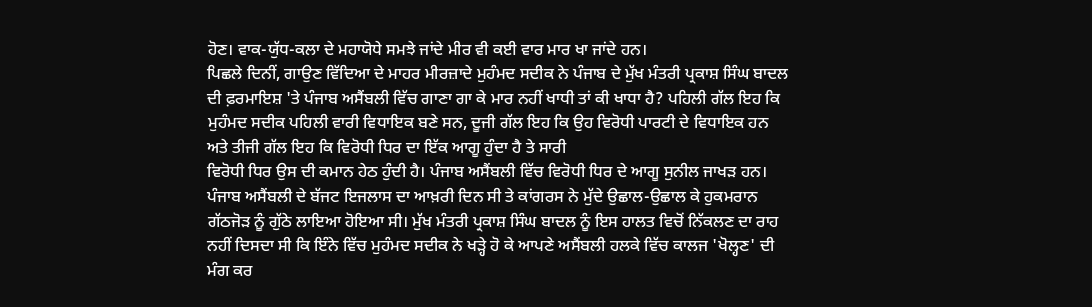ਹੋਣ। ਵਾਕ-ਯੁੱਧ-ਕਲਾ ਦੇ ਮਹਾਯੋਧੇ ਸਮਝੇ ਜਾਂਦੇ ਮੀਰ ਵੀ ਕਈ ਵਾਰ ਮਾਰ ਖਾ ਜਾਂਦੇ ਹਨ।
ਪਿਛਲੇ ਦਿਨੀਂ, ਗਾਉਣ ਵਿੱਦਿਆ ਦੇ ਮਾਹਰ ਮੀਰਜ਼ਾਦੇ ਮੁਹੰਮਦ ਸਦੀਕ ਨੇ ਪੰਜਾਬ ਦੇ ਮੁੱਖ ਮੰਤਰੀ ਪ੍ਰਕਾਸ਼ ਸਿੰਘ ਬਾਦਲ ਦੀ ਫ਼ਰਮਾਇਸ਼ 'ਤੇ ਪੰਜਾਬ ਅਸੈਂਬਲੀ ਵਿੱਚ ਗਾਣਾ ਗਾ ਕੇ ਮਾਰ ਨਹੀਂ ਖਾਧੀ ਤਾਂ ਕੀ ਖਾਧਾ ਹੈ? ਪਹਿਲੀ ਗੱਲ ਇਹ ਕਿ ਮੁਹੰਮਦ ਸਦੀਕ ਪਹਿਲੀ ਵਾਰੀ ਵਿਧਾਇਕ ਬਣੇ ਸਨ, ਦੂਜੀ ਗੱਲ ਇਹ ਕਿ ਉਹ ਵਿਰੋਧੀ ਪਾਰਟੀ ਦੇ ਵਿਧਾਇਕ ਹਨ ਅਤੇ ਤੀਜੀ ਗੱਲ ਇਹ ਕਿ ਵਿਰੋਧੀ ਧਿਰ ਦਾ ਇੱਕ ਆਗੂ ਹੁੰਦਾ ਹੈ ਤੇ ਸਾਰੀ
ਵਿਰੋਧੀ ਧਿਰ ਉਸ ਦੀ ਕਮਾਨ ਹੇਠ ਹੁੰਦੀ ਹੈ। ਪੰਜਾਬ ਅਸੈਂਬਲੀ ਵਿੱਚ ਵਿਰੋਧੀ ਧਿਰ ਦੇ ਆਗੂ ਸੁਨੀਲ ਜਾਖੜ ਹਨ।
ਪੰਜਾਬ ਅਸੈਂਬਲੀ ਦੇ ਬੱਜਟ ਇਜਲਾਸ ਦਾ ਆਖ਼ਰੀ ਦਿਨ ਸੀ ਤੇ ਕਾਂਗਰਸ ਨੇ ਮੁੱਦੇ ਉਛਾਲ-ਉਛਾਲ ਕੇ ਹੁਕਮਰਾਨ ਗੱਠਜੋੜ ਨੂੰ ਗੁੱਠੇ ਲਾਇਆ ਹੋਇਆ ਸੀ। ਮੁੱਖ ਮੰਤਰੀ ਪ੍ਰਕਾਸ਼ ਸਿੰਘ ਬਾਦਲ ਨੂੰ ਇਸ ਹਾਲਤ ਵਿਚੋਂ ਨਿੱਕਲਣ ਦਾ ਰਾਹ ਨਹੀਂ ਦਿਸਦਾ ਸੀ ਕਿ ਇੰਨੇ ਵਿੱਚ ਮੁਹੰਮਦ ਸਦੀਕ ਨੇ ਖੜ੍ਹੇ ਹੋ ਕੇ ਆਪਣੇ ਅਸੈਂਬਲੀ ਹਲਕੇ ਵਿੱਚ ਕਾਲਜ 'ਖੋਲ੍ਹਣ' ਦੀ ਮੰਗ ਕਰ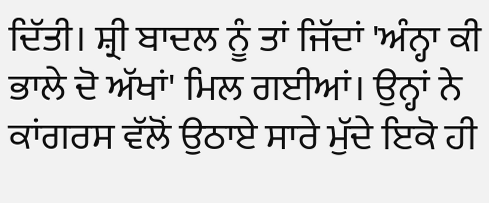ਦਿੱਤੀ। ਸ਼੍ਰੀ ਬਾਦਲ ਨੂੰ ਤਾਂ ਜਿੱਦਾਂ 'ਅੰਨ੍ਹਾ ਕੀ ਭਾਲੇ ਦੋ ਅੱਖਾਂ' ਮਿਲ ਗਈਆਂ। ਉਨ੍ਹਾਂ ਨੇ ਕਾਂਗਰਸ ਵੱਲੋਂ ਉਠਾਏ ਸਾਰੇ ਮੁੱਦੇ ਇਕੋ ਹੀ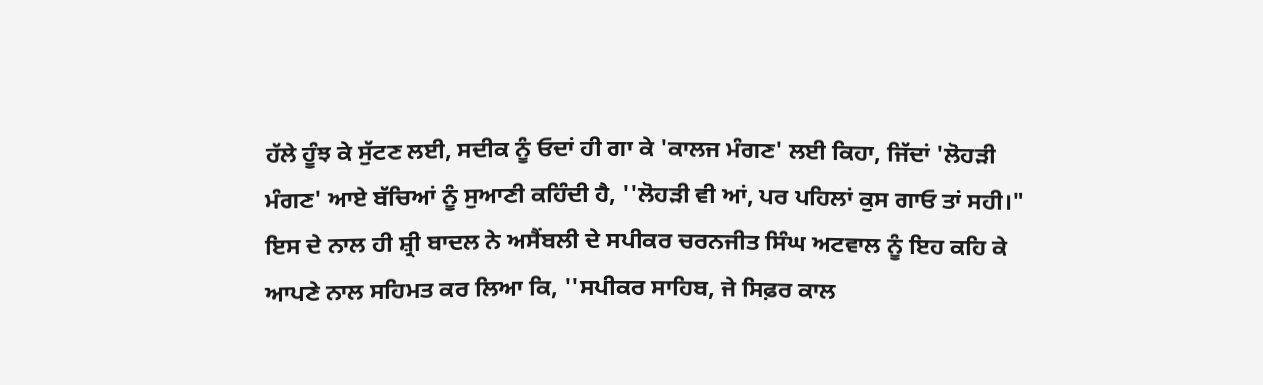ਹੱਲੇ ਹੂੰਝ ਕੇ ਸੁੱਟਣ ਲਈ, ਸਦੀਕ ਨੂੰ ਓਦਾਂ ਹੀ ਗਾ ਕੇ 'ਕਾਲਜ ਮੰਗਣ' ਲਈ ਕਿਹਾ, ਜਿੱਦਾਂ 'ਲੋਹੜੀ ਮੰਗਣ' ਆਏ ਬੱਚਿਆਂ ਨੂੰ ਸੁਆਣੀ ਕਹਿੰਦੀ ਹੈ, ''ਲੋਹੜੀ ਵੀ ਆਂ, ਪਰ ਪਹਿਲਾਂ ਕੁਸ ਗਾਓ ਤਾਂ ਸਹੀ।" ਇਸ ਦੇ ਨਾਲ ਹੀ ਸ਼੍ਰੀ ਬਾਦਲ ਨੇ ਅਸੈਂਬਲੀ ਦੇ ਸਪੀਕਰ ਚਰਨਜੀਤ ਸਿੰਘ ਅਟਵਾਲ ਨੂੰ ਇਹ ਕਹਿ ਕੇ ਆਪਣੇ ਨਾਲ ਸਹਿਮਤ ਕਰ ਲਿਆ ਕਿ, ''ਸਪੀਕਰ ਸਾਹਿਬ, ਜੇ ਸਿਫ਼ਰ ਕਾਲ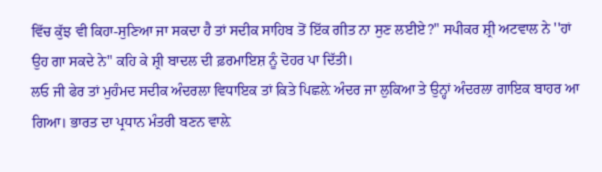ਵਿੱਚ ਕੁੱਝ ਵੀ ਕਿਹਾ-ਸੁਣਿਆ ਜਾ ਸਕਦਾ ਹੈ ਤਾਂ ਸਦੀਕ ਸਾਹਿਬ ਤੋਂ ਇੱਕ ਗੀਤ ਨਾ ਸੁਣ ਲਈਏ?" ਸਪੀਕਰ ਸ਼੍ਰੀ ਅਟਵਾਲ ਨੇ ''ਹਾਂ ਉਹ ਗਾ ਸਕਦੇ ਨੇ" ਕਹਿ ਕੇ ਸ਼੍ਰੀ ਬਾਦਲ ਦੀ ਫ਼ਰਮਾਇਸ਼ ਨੂੰ ਦੋਹਰ ਪਾ ਦਿੱਤੀ।
ਲਓ ਜੀ ਫੇਰ ਤਾਂ ਮੁਹੰਮਦ ਸਦੀਕ ਅੰਦਰਲਾ ਵਿਧਾਇਕ ਤਾਂ ਕਿਤੇ ਪਿਛਲ਼ੇ ਅੰਦਰ ਜਾ ਲੁਕਿਆ ਤੇ ਉਨ੍ਹਾਂ ਅੰਦਰਲਾ ਗਾਇਕ ਬਾਹਰ ਆ ਗਿਆ। ਭਾਰਤ ਦਾ ਪ੍ਰਧਾਨ ਮੰਤਰੀ ਬਣਨ ਵਾਲ਼ੇ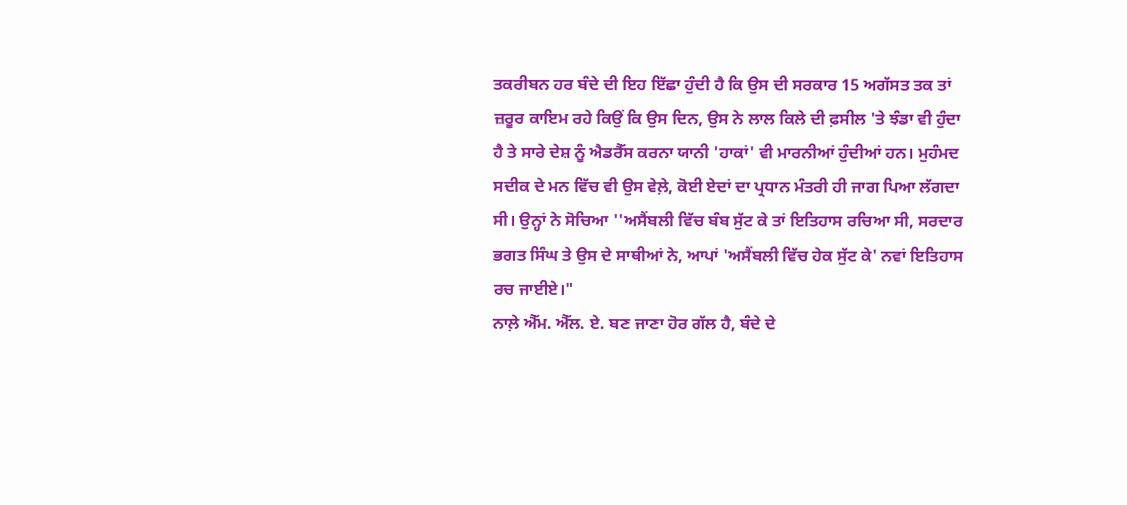ਤਕਰੀਬਨ ਹਰ ਬੰਦੇ ਦੀ ਇਹ ਇੱਛਾ ਹੁੰਦੀ ਹੈ ਕਿ ਉਸ ਦੀ ਸਰਕਾਰ 15 ਅਗੱਸਤ ਤਕ ਤਾਂ ਜ਼ਰੂਰ ਕਾਇਮ ਰਹੇ ਕਿਉਂ ਕਿ ਉਸ ਦਿਨ, ਉਸ ਨੇ ਲਾਲ ਕਿਲੇ ਦੀ ਫ਼ਸੀਲ 'ਤੇ ਝੰਡਾ ਵੀ ਹੁੰਦਾ ਹੈ ਤੇ ਸਾਰੇ ਦੇਸ਼ ਨੂੰ ਐਡਰੈੱਸ ਕਰਨਾ ਯਾਨੀ 'ਹਾਕਾਂ' ਵੀ ਮਾਰਨੀਆਂ ਹੁੰਦੀਆਂ ਹਨ। ਮੁਹੰਮਦ ਸਦੀਕ ਦੇ ਮਨ ਵਿੱਚ ਵੀ ਉਸ ਵੇਲ਼ੇ, ਕੋਈ ਏਦਾਂ ਦਾ ਪ੍ਰਧਾਨ ਮੰਤਰੀ ਹੀ ਜਾਗ ਪਿਆ ਲੱਗਦਾ ਸੀ। ਉਨ੍ਹਾਂ ਨੇ ਸੋਚਿਆ ''ਅਸੈਂਬਲੀ ਵਿੱਚ ਬੰਬ ਸੁੱਟ ਕੇ ਤਾਂ ਇਤਿਹਾਸ ਰਚਿਆ ਸੀ, ਸਰਦਾਰ ਭਗਤ ਸਿੰਘ ਤੇ ਉਸ ਦੇ ਸਾਥੀਆਂ ਨੇ, ਆਪਾਂ 'ਅਸੈਂਬਲੀ ਵਿੱਚ ਹੇਕ ਸੁੱਟ ਕੇ' ਨਵਾਂ ਇਤਿਹਾਸ ਰਚ ਜਾਈਏ।"
ਨਾਲ਼ੇ ਐੱਮ. ਐੱਲ. ਏ. ਬਣ ਜਾਣਾ ਹੋਰ ਗੱਲ ਹੈ, ਬੰਦੇ ਦੇ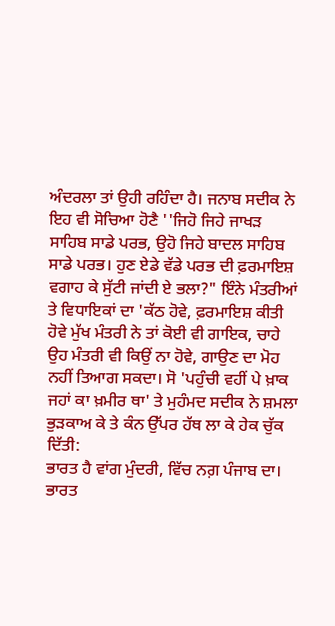ਅੰਦਰਲਾ ਤਾਂ ਉਹੀ ਰਹਿੰਦਾ ਹੈ। ਜਨਾਬ ਸਦੀਕ ਨੇ ਇਹ ਵੀ ਸੋਚਿਆ ਹੋਣੈ ''ਜਿਹੋ ਜਿਹੇ ਜਾਖੜ ਸਾਹਿਬ ਸਾਡੇ ਪਰਭ, ਉਹੋ ਜਿਹੇ ਬਾਦਲ ਸਾਹਿਬ ਸਾਡੇ ਪਰਭ। ਹੁਣ ਏਡੇ ਵੱਡੇ ਪਰਭ ਦੀ ਫ਼ਰਮਾਇਸ਼ ਵਗਾਹ ਕੇ ਸੁੱਟੀ ਜਾਂਦੀ ਏ ਭਲਾ?" ਇੰਨੇ ਮੰਤਰੀਆਂ ਤੇ ਵਿਧਾਇਕਾਂ ਦਾ 'ਕੱਠ ਹੋਵੇ, ਫ਼ਰਮਾਇਸ਼ ਕੀਤੀ ਹੋਵੇ ਮੁੱਖ ਮੰਤਰੀ ਨੇ ਤਾਂ ਕੋਈ ਵੀ ਗਾਇਕ, ਚਾਹੇ ਉਹ ਮੰਤਰੀ ਵੀ ਕਿਉਂ ਨਾ ਹੋਵੇ, ਗਾਉਣ ਦਾ ਮੋਹ ਨਹੀਂ ਤਿਆਗ ਸਕਦਾ। ਸੋ 'ਪਹੁੰਚੀ ਵਹੀਂ ਪੇ ਖ਼ਾਕ ਜਹਾਂ ਕਾ ਖ਼ਮੀਰ ਥਾ' ਤੇ ਮੁਹੰਮਦ ਸਦੀਕ ਨੇ ਸ਼ਮਲਾ ਭੁੜਕਾਅ ਕੇ ਤੇ ਕੰਨ ਉੱਪਰ ਹੱਥ ਲਾ ਕੇ ਹੇਕ ਚੁੱਕ ਦਿੱਤੀ:
ਭਾਰਤ ਹੈ ਵਾਂਗ ਮੁੰਦਰੀ, ਵਿੱਚ ਨਗ਼ ਪੰਜਾਬ ਦਾ।
ਭਾਰਤ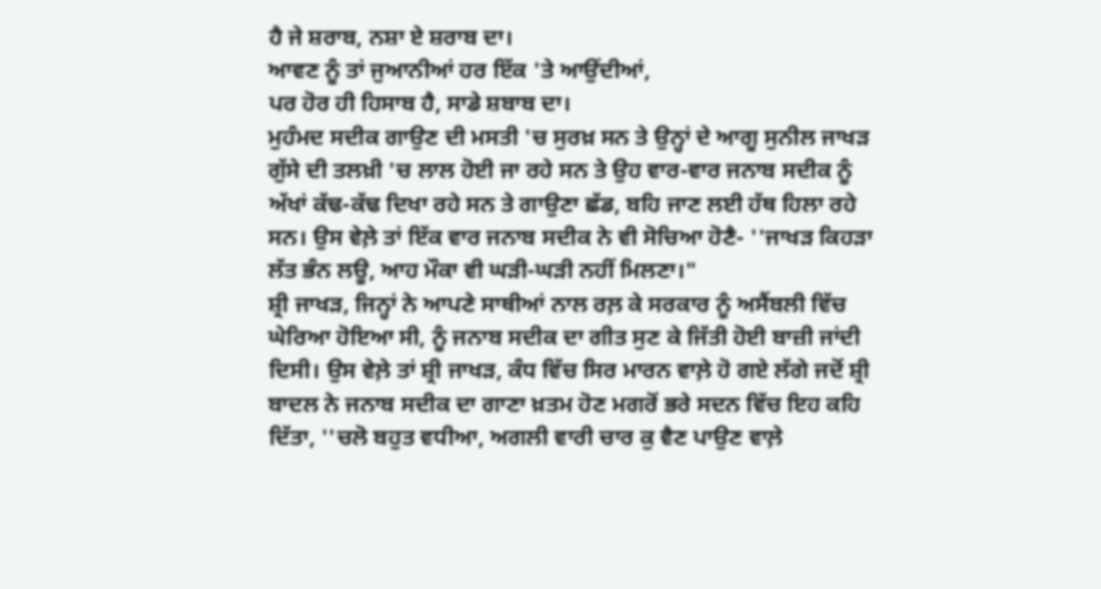ਹੈ ਜੇ ਸ਼ਰਾਬ, ਨਸ਼ਾ ਏ ਸ਼ਰਾਬ ਦਾ।
ਆਵਣ ਨੂੰ ਤਾਂ ਜੁਆਨੀਆਂ ਹਰ ਇੱਕ 'ਤੇ ਆਉਂਦੀਆਂ,
ਪਰ ਹੋਰ ਹੀ ਹਿਸਾਬ ਹੈ, ਸਾਡੇ ਸ਼ਬਾਬ ਦਾ।
ਮੁਹੰਮਦ ਸਦੀਕ ਗਾਉਣ ਦੀ ਮਸਤੀ 'ਚ ਸੁਰਖ਼ ਸਨ ਤੇ ਉਨ੍ਹਾਂ ਦੇ ਆਗੂ ਸੁਨੀਲ ਜਾਖੜ ਗੁੱਸੇ ਦੀ ਤਲਖ਼ੀ 'ਚ ਲਾਲ ਹੋਈ ਜਾ ਰਹੇ ਸਨ ਤੇ ਉਹ ਵਾਰ-ਵਾਰ ਜਨਾਬ ਸਦੀਕ ਨੂੰ ਅੱਖਾਂ ਕੱਢ-ਕੱਢ ਦਿਖਾ ਰਹੇ ਸਨ ਤੇ ਗਾਉਣਾ ਛੱਡ, ਬਹਿ ਜਾਣ ਲਈ ਹੱਥ ਹਿਲਾ ਰਹੇ ਸਨ। ਉਸ ਵੇਲ਼ੇ ਤਾਂ ਇੱਕ ਵਾਰ ਜਨਾਬ ਸਦੀਕ ਨੇ ਵੀ ਸੋਚਿਆ ਹੋਣੈ- ''ਜਾਖੜ ਕਿਹੜਾ ਲੱਤ ਭੰਨ ਲਊ, ਆਹ ਮੌਕਾ ਵੀ ਘੜੀ-ਘੜੀ ਨਹੀਂ ਮਿਲਣਾ।"
ਸ਼੍ਰੀ ਜਾਖੜ, ਜਿਨ੍ਹਾਂ ਨੇ ਆਪਣੇ ਸਾਥੀਆਂ ਨਾਲ ਰਲ਼ ਕੇ ਸਰਕਾਰ ਨੂੰ ਅਸੈਂਬਲੀ ਵਿੱਚ ਘੇਰਿਆ ਹੋਇਆ ਸੀ, ਨੂੰ ਜਨਾਬ ਸਦੀਕ ਦਾ ਗੀਤ ਸੁਣ ਕੇ ਜਿੱਤੀ ਹੋਈ ਬਾਜ਼ੀ ਜਾਂਦੀ ਦਿਸੀ। ਉਸ ਵੇਲ਼ੇ ਤਾਂ ਸ਼੍ਰੀ ਜਾਖੜ, ਕੰਧ ਵਿੱਚ ਸਿਰ ਮਾਰਨ ਵਾਲ਼ੇ ਹੋ ਗਏ ਲੱਗੇ ਜਦੋਂ ਸ਼੍ਰੀ ਬਾਦਲ ਨੇ ਜਨਾਬ ਸਦੀਕ ਦਾ ਗਾਣਾ ਖ਼ਤਮ ਹੋਣ ਮਗਰੋਂ ਭਰੇ ਸਦਨ ਵਿੱਚ ਇਹ ਕਹਿ ਦਿੱਤਾ, ''ਚਲੋ ਬਹੁਤ ਵਧੀਆ, ਅਗਲੀ ਵਾਰੀ ਚਾਰ ਕੁ ਵੈਣ ਪਾਉਣ ਵਾਲ਼ੇ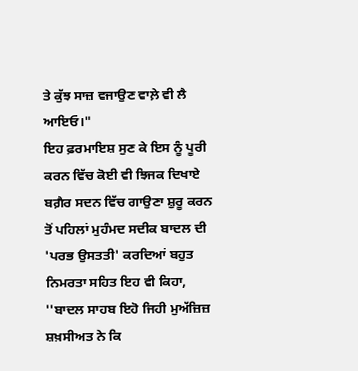ਤੇ ਕੁੱਝ ਸਾਜ਼ ਵਜਾਉਣ ਵਾਲ਼ੇ ਵੀ ਲੈ ਆਇਓ।"
ਇਹ ਫ਼ਰਮਾਇਸ਼ ਸੁਣ ਕੇ ਇਸ ਨੂੰ ਪੂਰੀ ਕਰਨ ਵਿੱਚ ਕੋਈ ਵੀ ਝਿਜਕ ਦਿਖਾਏ ਬਗ਼ੈਰ ਸਦਨ ਵਿੱਚ ਗਾਉਣਾ ਸ਼ੁਰੂ ਕਰਨ ਤੋਂ ਪਹਿਲਾਂ ਮੁਹੰਮਦ ਸਦੀਕ ਬਾਦਲ ਦੀ 'ਪਰਭ ਉਸਤਤੀ' ਕਰਦਿਆਂ ਬਹੁਤ ਨਿਮਰਤਾ ਸਹਿਤ ਇਹ ਵੀ ਕਿਹਾ, ''ਬਾਦਲ ਸਾਹਬ ਇਹੋ ਜਿਹੀ ਮੁਅੱਜ਼ਿਜ਼ ਸ਼ਖ਼ਸੀਅਤ ਨੇ ਕਿ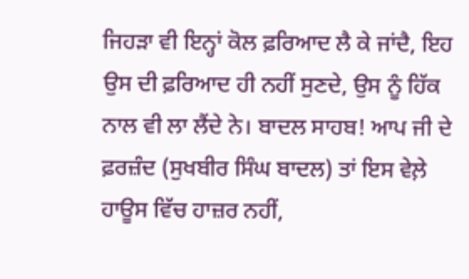ਜਿਹੜਾ ਵੀ ਇਨ੍ਹਾਂ ਕੋਲ ਫ਼ਰਿਆਦ ਲੈ ਕੇ ਜਾਂਦੈ, ਇਹ ਉਸ ਦੀ ਫ਼ਰਿਆਦ ਹੀ ਨਹੀਂ ਸੁਣਦੇ, ਉਸ ਨੂੰ ਹਿੱਕ ਨਾਲ ਵੀ ਲਾ ਲੈਂਦੇ ਨੇ। ਬਾਦਲ ਸਾਹਬ! ਆਪ ਜੀ ਦੇ ਫ਼ਰਜ਼ੰਦ (ਸੁਖਬੀਰ ਸਿੰਘ ਬਾਦਲ) ਤਾਂ ਇਸ ਵੇਲ਼ੇ ਹਾਊਸ ਵਿੱਚ ਹਾਜ਼ਰ ਨਹੀਂ,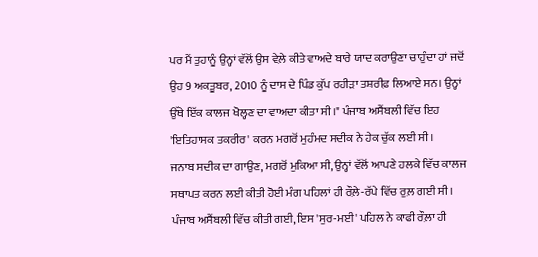ਪਰ ਮੈਂ ਤੁਹਾਨੂੰ ਉਨ੍ਹਾਂ ਵੱਲੋਂ ਉਸ ਵੇਲ਼ੇ ਕੀਤੇ ਵਾਅਦੇ ਬਾਰੇ ਯਾਦ ਕਰਾਉਣਾ ਚਾਹੁੰਦਾ ਹਾਂ ਜਦੋਂ ਉਹ 9 ਅਕਤੂਬਰ, 2010 ਨੂੰ ਦਾਸ ਦੇ ਪਿੰਡ ਕੁੱਪ ਰਹੀੜਾ ਤਸ਼ਰੀਫ਼ ਲਿਆਏ ਸਨ। ਉਨ੍ਹਾਂ ਉੱਥੇ ਇੱਕ ਕਾਲਜ ਖੋਲ੍ਹਣ ਦਾ ਵਾਅਦਾ ਕੀਤਾ ਸੀ।" ਪੰਜਾਬ ਅਸੈਂਬਲੀ ਵਿੱਚ ਇਹ 'ਇਤਿਹਾਸਕ ਤਕਰੀਰ' ਕਰਨ ਮਗਰੋਂ ਮੁਹੰਮਦ ਸਦੀਕ ਨੇ ਹੇਕ ਚੁੱਕ ਲਈ ਸੀ।
ਜਨਾਬ ਸਦੀਕ ਦਾ ਗਾਉਣ, ਮਗਰੋਂ ਮੁਕਿਆ ਸੀ, ਉਨ੍ਹਾਂ ਵੱਲੋਂ ਆਪਣੇ ਹਲਕੇ ਵਿੱਚ ਕਾਲਜ ਸਥਾਪਤ ਕਰਨ ਲਈ ਕੀਤੀ ਹੋਈ ਮੰਗ ਪਹਿਲਾਂ ਹੀ ਰੌਲ਼ੇ-ਰੱਪੇ ਵਿੱਚ ਰੁਲ਼ ਗਈ ਸੀ।
ਪੰਜਾਬ ਅਸੈਂਬਲੀ ਵਿੱਚ ਕੀਤੀ ਗਈ, ਇਸ 'ਸੁਰ-ਮਈ' ਪਹਿਲ ਨੇ ਕਾਫੀ ਰੌਲ਼ਾ ਹੀ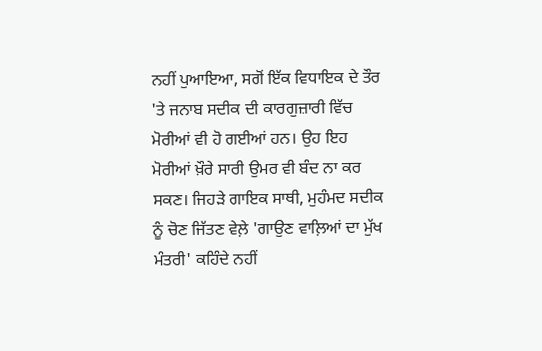ਨਹੀਂ ਪੁਆਇਆ, ਸਗੋਂ ਇੱਕ ਵਿਧਾਇਕ ਦੇ ਤੌਰ 'ਤੇ ਜਨਾਬ ਸਦੀਕ ਦੀ ਕਾਰਗੁਜ਼ਾਰੀ ਵਿੱਚ ਮੋਰੀਆਂ ਵੀ ਹੋ ਗਈਆਂ ਹਨ। ਉਹ ਇਹ ਮੋਰੀਆਂ ਖ਼ੌਰੇ ਸਾਰੀ ਉਮਰ ਵੀ ਬੰਦ ਨਾ ਕਰ ਸਕਣ। ਜਿਹੜੇ ਗਾਇਕ ਸਾਥੀ, ਮੁਹੰਮਦ ਸਦੀਕ ਨੂੰ ਚੋਣ ਜਿੱਤਣ ਵੇਲ਼ੇ 'ਗਾਉਣ ਵਾਲ਼ਿਆਂ ਦਾ ਮੁੱਖ ਮੰਤਰੀ' ਕਹਿੰਦੇ ਨਹੀਂ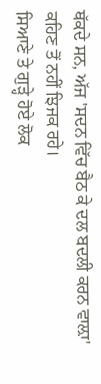ਥੱਕਦੇ ਸਨ, ਅੱਜ 'ਸਦਨ ਵਿੱਚ ਬੈਠ ਕੇ ਦਲ ਬਦਲੀ ਕਰਨ ਵਾਲ਼ਾ' ਕਹਿਣ ਤੋਂ ਨਹੀਂ ਝਿਜਕ ਰਹੇ।
ਸਿਆਣੇ ਤੇ ਗੁੜ੍ਹੇ ਹੋਏ ਲੋਕ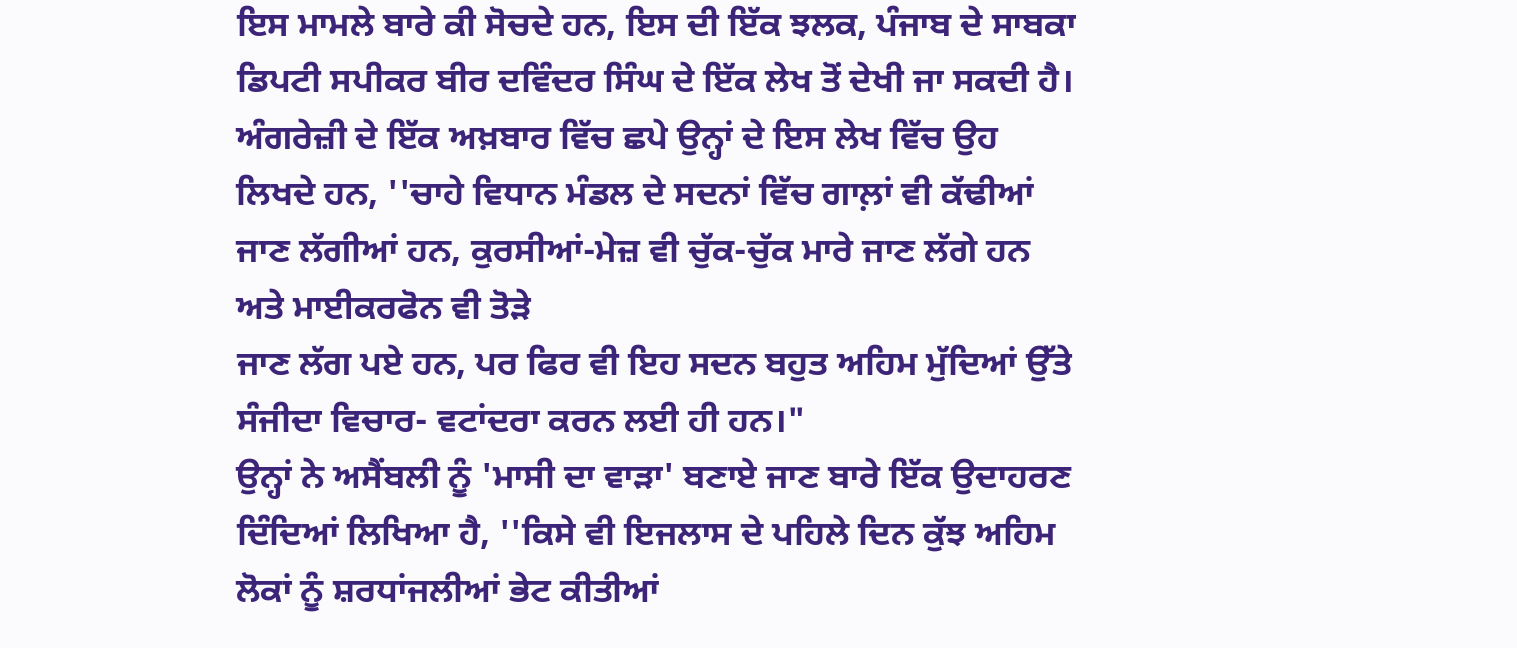ਇਸ ਮਾਮਲੇ ਬਾਰੇ ਕੀ ਸੋਚਦੇ ਹਨ, ਇਸ ਦੀ ਇੱਕ ਝਲਕ, ਪੰਜਾਬ ਦੇ ਸਾਬਕਾ ਡਿਪਟੀ ਸਪੀਕਰ ਬੀਰ ਦਵਿੰਦਰ ਸਿੰਘ ਦੇ ਇੱਕ ਲੇਖ ਤੋਂ ਦੇਖੀ ਜਾ ਸਕਦੀ ਹੈ। ਅੰਗਰੇਜ਼ੀ ਦੇ ਇੱਕ ਅਖ਼ਬਾਰ ਵਿੱਚ ਛਪੇ ਉਨ੍ਹਾਂ ਦੇ ਇਸ ਲੇਖ ਵਿੱਚ ਉਹ ਲਿਖਦੇ ਹਨ, ''ਚਾਹੇ ਵਿਧਾਨ ਮੰਡਲ ਦੇ ਸਦਨਾਂ ਵਿੱਚ ਗਾਲ਼ਾਂ ਵੀ ਕੱਢੀਆਂ ਜਾਣ ਲੱਗੀਆਂ ਹਨ, ਕੁਰਸੀਆਂ-ਮੇਜ਼ ਵੀ ਚੁੱਕ-ਚੁੱਕ ਮਾਰੇ ਜਾਣ ਲੱਗੇ ਹਨ ਅਤੇ ਮਾਈਕਰਫੋਨ ਵੀ ਤੋੜੇ
ਜਾਣ ਲੱਗ ਪਏ ਹਨ, ਪਰ ਫਿਰ ਵੀ ਇਹ ਸਦਨ ਬਹੁਤ ਅਹਿਮ ਮੁੱਦਿਆਂ ਉੱਤੇ ਸੰਜੀਦਾ ਵਿਚਾਰ- ਵਟਾਂਦਰਾ ਕਰਨ ਲਈ ਹੀ ਹਨ।"
ਉਨ੍ਹਾਂ ਨੇ ਅਸੈਂਬਲੀ ਨੂੰ 'ਮਾਸੀ ਦਾ ਵਾੜਾ' ਬਣਾਏ ਜਾਣ ਬਾਰੇ ਇੱਕ ਉਦਾਹਰਣ ਦਿੰਦਿਆਂ ਲਿਖਿਆ ਹੈ, ''ਕਿਸੇ ਵੀ ਇਜਲਾਸ ਦੇ ਪਹਿਲੇ ਦਿਨ ਕੁੱਝ ਅਹਿਮ ਲੋਕਾਂ ਨੂੰ ਸ਼ਰਧਾਂਜਲੀਆਂ ਭੇਟ ਕੀਤੀਆਂ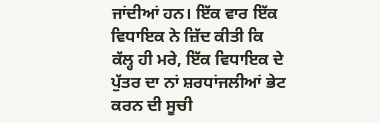ਜਾਂਦੀਆਂ ਹਨ। ਇੱਕ ਵਾਰ ਇੱਕ ਵਿਧਾਇਕ ਨੇ ਜ਼ਿੱਦ ਕੀਤੀ ਕਿ ਕੱਲ੍ਹ ਹੀ ਮਰੇ, ਇੱਕ ਵਿਧਾਇਕ ਦੇ ਪੁੱਤਰ ਦਾ ਨਾਂ ਸ਼ਰਧਾਂਜਲੀਆਂ ਭੇਟ ਕਰਨ ਦੀ ਸੂਚੀ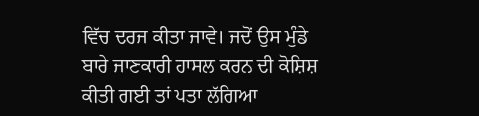ਵਿੱਚ ਦਰਜ ਕੀਤਾ ਜਾਵੇ। ਜਦੋਂ ਉਸ ਮੁੰਡੇ ਬਾਰੇ ਜਾਣਕਾਰੀ ਹਾਸਲ ਕਰਨ ਦੀ ਕੋਸ਼ਿਸ਼ ਕੀਤੀ ਗਈ ਤਾਂ ਪਤਾ ਲੱਗਿਆ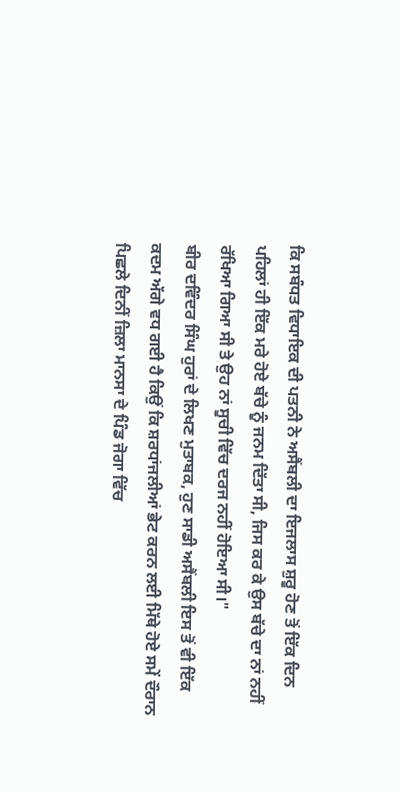ਕਿ ਸਬੰਧਤ ਵਿਧਾਇਕ ਦੀ ਪਤਨੀ ਨੇ ਅਸੈਂਬਲੀ ਦਾ ਇਜਲਾਸ ਸ਼ੁਰੂ ਹੋਣ ਤੋਂ ਇੱਕ ਦਿਨ ਪਹਿਲਾਂ ਹੀ ਇੱਕ ਮਰੇ ਹੋਏ ਬੱਚੇ ਨੂੰ ਜਨਮ ਦਿੱਤਾ ਸੀ, ਜਿਸ ਕਰ ਕੇ ਉਸ ਬੱਚੇ ਦਾ ਨਾਂ ਨਹੀਂ ਰੱਖਿਆ ਗਿਆ ਸੀ ਤੇ ਉਹ ਨਾਂ ਸੂਚੀ ਵਿੱਚ ਦਰਜ ਨਹੀਂ ਹੋਇਆ ਸੀ।"
ਬੀਰ ਦਵਿੰਦਰ ਸਿੰਘ ਹੁਰਾਂ ਦੇ ਲਿਖਣ ਮੁਤਾਬਕ, ਹੁਣ ਸਾਡੀ ਅਸੈਂਬਲੀ ਇਸ ਤੋਂ ਵੀ ਇੱਕ ਕਦਮ ਅੱਗੇ ਵਧ ਗਈ ਹੈ ਕਿਉਂ ਕਿ ਸ਼ਰਧਾਂਜਲੀਆਂ ਭੇਟ ਕਰਨ ਲਈ ਮਿੱਥੇ ਹੋਏ ਸਮੇਂ ਦੌਰਾਨ ਪਿਛਲੇ ਦਿਨੀਂ ਜ਼ਿਲਾ ਮਾਨਸਾ ਦੇ ਪਿੰਡ ਜੋਗਾ ਵਿੱਚ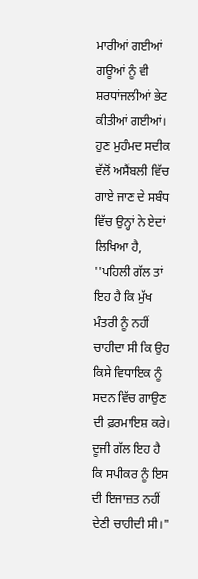ਮਾਰੀਆਂ ਗਈਆਂ ਗਊਆਂ ਨੂੰ ਵੀ ਸ਼ਰਧਾਂਜਲੀਆਂ ਭੇਟ ਕੀਤੀਆਂ ਗਈਆਂ। ਹੁਣ ਮੁਹੰਮਦ ਸਦੀਕ ਵੱਲੋਂ ਅਸੈਂਬਲੀ ਵਿੱਚ ਗਾਏ ਜਾਣ ਦੇ ਸਬੰਧ ਵਿੱਚ ਉਨ੍ਹਾਂ ਨੇ ਏਦਾਂ ਲਿਖਿਆ ਹੈ, ''ਪਹਿਲੀ ਗੱਲ ਤਾਂ ਇਹ ਹੈ ਕਿ ਮੁੱਖ ਮੰਤਰੀ ਨੂੰ ਨਹੀਂ ਚਾਹੀਦਾ ਸੀ ਕਿ ਉਹ ਕਿਸੇ ਵਿਧਾਇਕ ਨੂੰ ਸਦਨ ਵਿੱਚ ਗਾਉਣ ਦੀ ਫ਼ਰਮਾਇਸ਼ ਕਰੇ। ਦੂਜੀ ਗੱਲ ਇਹ ਹੈ ਕਿ ਸਪੀਕਰ ਨੂੰ ਇਸ ਦੀ ਇਜਾਜ਼ਤ ਨਹੀਂ ਦੇਣੀ ਚਾਹੀਦੀ ਸੀ।"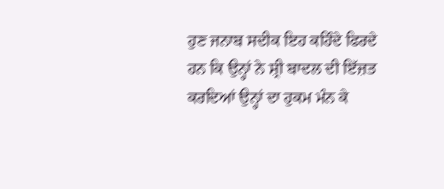ਹੁਣ ਜਨਾਬ ਸਦੀਕ ਇਹ ਕਹਿੰਦੇ ਫਿਰਦੇ ਹਨ ਕਿ ਉਨ੍ਹਾਂ ਨੇ ਸ਼੍ਰੀ ਬਾਦਲ ਦੀ ਇੱਜ਼ਤ ਕਰਦਿਆਂ ਉਨ੍ਹਾਂ ਦਾ ਹੁਕਮ ਮੰਨ ਕੇ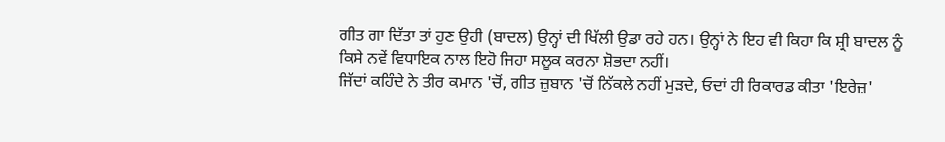ਗੀਤ ਗਾ ਦਿੱਤਾ ਤਾਂ ਹੁਣ ਉਹੀ (ਬਾਦਲ) ਉਨ੍ਹਾਂ ਦੀ ਖਿੱਲੀ ਉਡਾ ਰਹੇ ਹਨ। ਉਨ੍ਹਾਂ ਨੇ ਇਹ ਵੀ ਕਿਹਾ ਕਿ ਸ਼੍ਰੀ ਬਾਦਲ ਨੂੰ ਕਿਸੇ ਨਵੇਂ ਵਿਧਾਇਕ ਨਾਲ ਇਹੋ ਜਿਹਾ ਸਲੂਕ ਕਰਨਾ ਸ਼ੋਭਦਾ ਨਹੀਂ।
ਜਿੱਦਾਂ ਕਹਿੰਦੇ ਨੇ ਤੀਰ ਕਮਾਨ 'ਚੋਂ, ਗੀਤ ਜ਼ੁਬਾਨ 'ਚੋਂ ਨਿੱਕਲੇ ਨਹੀਂ ਮੁੜਦੇ, ਓਦਾਂ ਹੀ ਰਿਕਾਰਡ ਕੀਤਾ 'ਇਰੇਜ਼'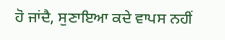ਹੋ ਜਾਂਦੈ, ਸੁਣਾਇਆ ਕਦੇ ਵਾਪਸ ਨਹੀਂ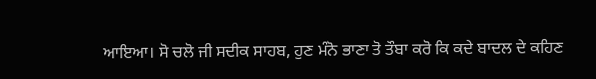ਆਇਆ। ਸੋ ਚਲੋ ਜੀ ਸਦੀਕ ਸਾਹਬ, ਹੁਣ ਮੰਨੋ ਭਾਣਾ ਤੋ ਤੌਬਾ ਕਰੋ ਕਿ ਕਦੇ ਬਾਦਲ ਦੇ ਕਹਿਣ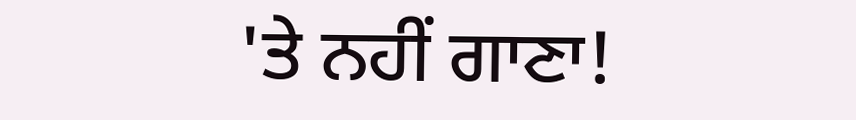'ਤੇ ਨਹੀਂ ਗਾਣਾ!